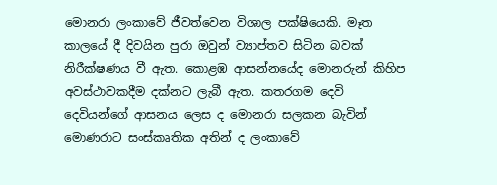මොනරා ලංකාවේ ජීවත්වෙන විශාල පක්ෂියෙකි. මෑත කාලයේ දී දිවයින පුරා ඔවුන් ව්‍යාප්තව සිටින බවක් නිරීක්ෂණය වී ඇත. කොළඹ ආසන්නයේද මොනරුන් කිහිප අවස්ථාවකදීම දක්නට ලැබී ඇත. කතරගම දෙවි දෙවියන්ගේ ආසනය ලෙස ද මොනරා සලකන බැවින් මොණරාට සංස්කෘතික අතින් ද ලංකාවේ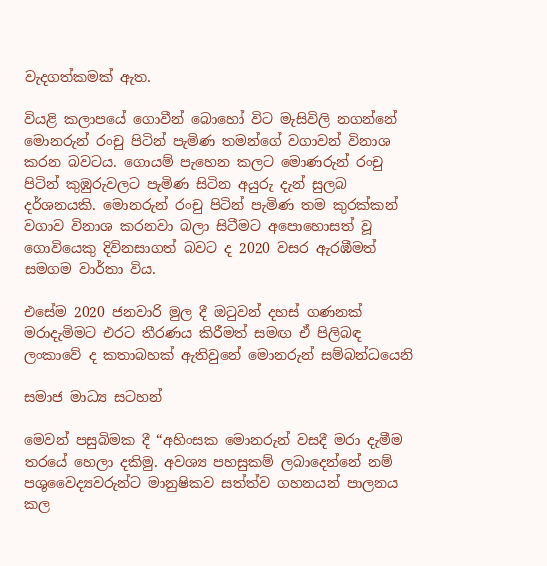වැදගත්කමක් ඇත.

වියළි කලාපයේ ගොවීන් බොහෝ විට මැසිවිලි නගන්නේ මොනරුන් රංචු පිටින් පැමිණ තමන්ගේ වගාවන් විනාශ කරන බවටය. ගොයම් පැහෙන කලට මොණරුන් රංචු පිටින් කුඹුරුවලට පැමිණ සිටින අයුරු දැන් සුලබ දර්ශනයකි. මොනරුන් රංචු පිටින් පැමිණ තම කුරක්කන් වගාව විනාශ කරනවා බලා සිටීමට අපොහොසත් වූ ගොවියෙකු දිවිනසාගත් බවට ද 2020 වසර ඇරඹීමත් සමගම වාර්තා විය.

එසේම 2020 ජනවාරි මුල දී ඔටුවන් දහස් ගණනක් මරාදැමිමට එරට තීරණය කිරීමත් සමඟ ඒ පිලිබඳ ලංකාවේ ද කතාබහක් ඇතිවුනේ මොනරුන් සම්බන්ධයෙනි

සමාජ මාධ්‍ය සටහන්

මෙවන් පසුබිමක දී “අහිංසක මොනරුන් වසදී මරා දැමීම තරයේ හෙලා දකිමු. අවශ්‍ය පහසුකම් ලබාදෙන්නේ නම් පශුවෛද්‍යවරුන්ට මානුෂිකව සත්ත්ව ගහනයන් පාලනය කල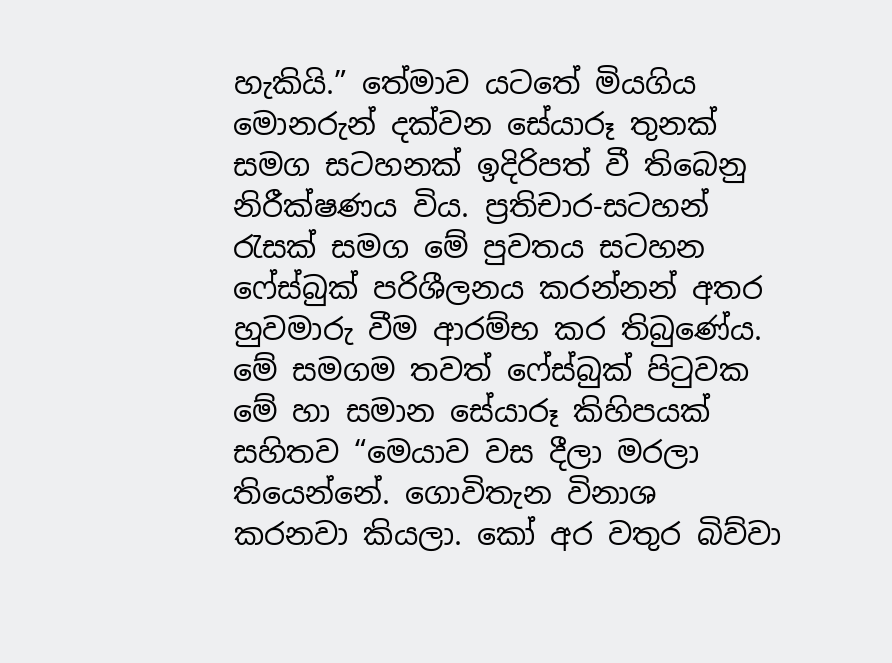හැකියි.” තේමාව යටතේ මියගිය මොනරුන් දක්වන සේයාරූ තුනක් සමග සටහනක් ඉදිරිපත් වී තිබෙනු නිරීක්ෂණය විය. ප්‍රතිචාර-සටහන් රැසක් සමග මේ පුවතය සටහන ෆේස්බුක් පරිශීලනය කරන්නන් අතර හුවමාරු වීම ආරම්භ කර තිබුණේය. මේ සමගම තවත් ෆේස්බුක් පිටුවක මේ හා සමාන සේයාරූ කිහිපයක් සහිතව “මෙයාව වස දීලා මරලා තියෙන්නේ. ගොවිතැන විනාශ කරනවා කියලා. කෝ අර වතුර බිව්වා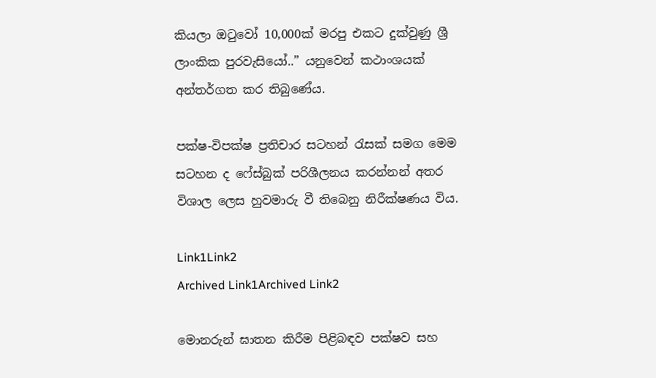කියලා ඔටුවෝ 10,000ක් මරපු එකට දුක්වුණු ශ්‍රී ලාංකික පුරවැසියෝ..” යනුවෙන් කථාංශයක් අන්තර්ගත කර තිබුණේය.

පක්ෂ-විපක්ෂ ප්‍රතිචාර සටහන් රැසක් සමග මෙම සටහන ද ෆේස්බුක් පරිශීලනය කරන්නන් අතර විශාල ලෙස හුවමාරු වී තිබෙනු නිරීක්ෂණය විය.

Link1Link2
Archived Link1Archived Link2

මොනරුන් ඝාතන කිරීම පිළිබඳව පක්ෂව සහ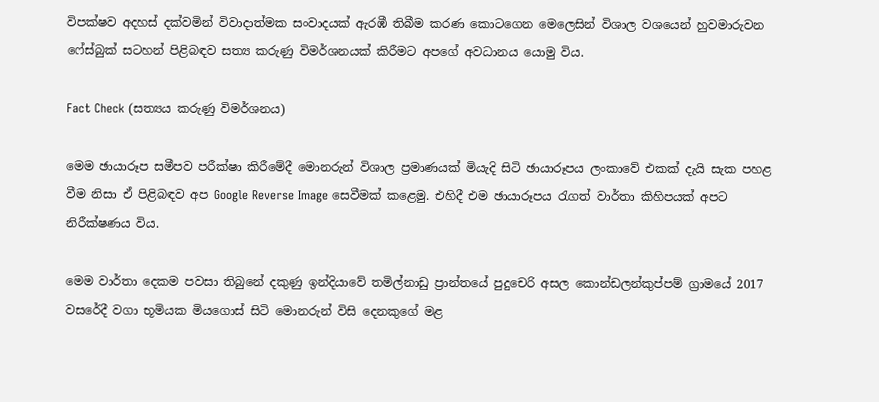විපක්ෂව අදහස් දක්වමින් විවාදාත්මක සංවාදයක් ඇරඹී තිබීම කරණ කොටගෙන මෙලෙසින් විශාල වශයෙන් හුවමාරුවන ෆේස්බුක් සටහන් පිළිබඳව සත්‍ය කරුණු විමර්ශනයක් කිරීමට අපගේ අවධානය යොමු විය.

Fact Check (සත්‍යය කරුණු විමර්ශනය)

මෙම ඡායාරූප සමීපව පරීක්ෂා කිරීමේදී මොනරුන් විශාල ප්‍රමාණයක් මියැදි සිටි ඡායාරූපය ලංකාවේ එකක් දැයි සැක පහළ වීම නිසා ඒ පිළිබඳව අප Google Reverse Image සෙවීමක් කළෙමු. එහිදී එම ඡායාරූපය රැගත් වාර්තා කිහිපයක් අපට නිරීක්ෂණය විය.

මෙම වාර්තා දෙකම පවසා තිබුනේ දකුණු ඉන්දියාවේ තමිල්නාඩු ප්‍රාන්තයේ පුදුචෙරි අසල කොන්ඩලන්කුප්පම් ග්‍රාමයේ 2017 වසරේදී වගා භූමියක මියගොස් සිටි මොනරුන් විසි දෙනකුගේ මළ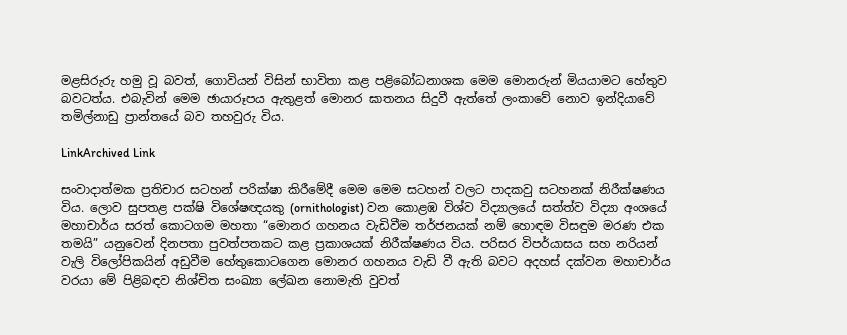මළසිරුරු හමු වූ බවත්, ගොවියන් විසින් භාවිතා කළ පළිබෝධනාශක මෙම මොනරුන් මියයාමට හේතුව බවටත්ය. එබැවින් මෙම ඡායාරූපය ඇතුළත් මොනර ඝාතනය සිදුවී ඇත්තේ ලංකාවේ නොව ඉන්දියාවේ තමිල්නාඩු ප්‍රාන්තයේ බව තහවුරු විය.

LinkArchived Link

සංවාදාත්මක ප්‍රතිචාර සටහන් පරික්ෂා කිරීමේදී මෙම මෙම සටහන් වලට පාදකවු සටහනක් නිරීක්ෂණය විය. ලොව සුපතළ පක්ෂි විශේෂඥයකු (ornithologist) වන කොළඹ විශ්ව විද්‍යාලයේ සත්ත්ව විද්‍යා අංශයේ මහාචාර්ය සරත් කොටගම මහතා “මොනර ගහනය වැඩිවීම තර්ජනයක් නම් හොඳම විසඳුම මරණ එක තමයි” යනුවෙන් දිනපතා පුවත්පතකට කළ ප්‍රකාශයක් නිරීක්ෂණය විය. පරිසර විපර්යාසය සහ නරියන් වැලි විලෝපිකයින් අඩුවීම හේතුකොටගෙන මොනර ගහනය වැඩි වී ඇති බවට අදහස් දක්වන මහාචාර්ය වරයා මේ පිළිබඳව නිශ්චිත සංඛ්‍යා ලේඛන නොමැති වුවත්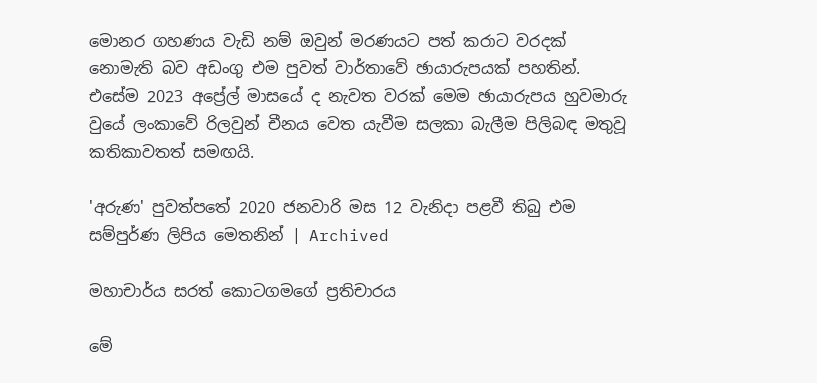මොනර ගහණය වැඩි නම් ඔවුන් මරණයට පත් කරාට වරදක් නොමැති බව අඩංගු එම පුවත් වාර්තාවේ ඡායාරුපයක් පහතින්. එසේම 2023 අප්‍රේල් මාසයේ ද නැවත වරක් මෙම ඡායාරුපය හුවමාරු වුයේ ලංකාවේ රිලවුන් චීනය වෙත යැවීම සලකා බැලීම පිලිබඳ මතුවූ කතිකාවතත් සමඟයි.

'අරුණ' පුවත්පතේ 2020 ජනවාරි මස 12 වැනිදා පළවී තිබු එම සම්පුර්ණ ලිපිය මෙතනින් | Archived

මහාචාර්ය සරත් කොටගමගේ ප්‍රතිචාරය

මේ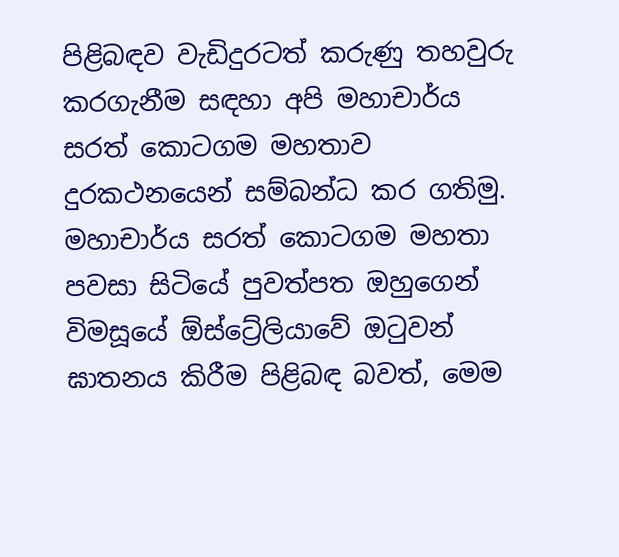පිළිබඳව වැඩිදුරටත් කරුණු තහවුරු කරගැනීම සඳහා අපි මහාචාර්ය සරත් කොටගම මහතාව දුරකථනයෙන් සම්බන්ධ කර ගතිමු. මහාචාර්ය සරත් කොටගම මහතා පවසා සිටියේ පුවත්පත ඔහුගෙන් විමසූයේ ඕස්ට්‍රේලියාවේ ඔටුවන් ඝාතනය කිරීම පිළිබඳ බවත්, මෙම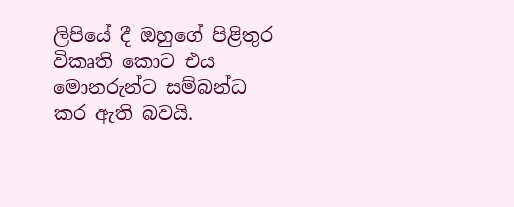ලිපියේ දී ඔහුගේ පිළිතුර විකෘති කොට එය මොනරුන්ට සම්බන්ධ කර ඇති බවයි.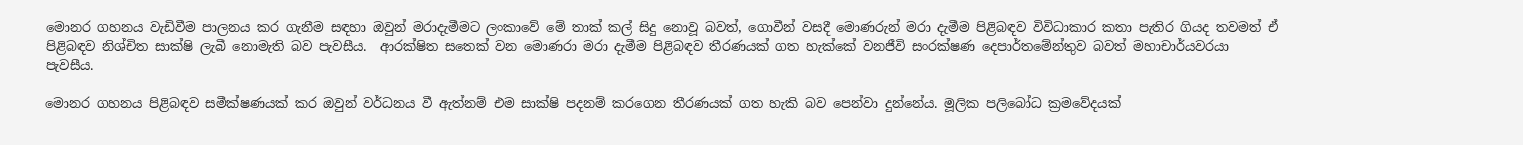මොනර ගහනය වැඩිවීම පාලනය කර ගැනීම සඳහා ඔවුන් මරාදැමීමට ලංකාවේ මේ තාක් කල් සිදු නොවූ බවත්, ගොවීන් වසදී මොණරුන් මරා දැමීම පිළිබඳව විවිධාකාර කතා පැතිර ගියද තවමත් ඒ පිළිබඳව නිශ්චිත සාක්ෂි ලැබී නොමැති බව පැවසීය.  ආරක්ෂිත සතෙක් වන මොණරා මරා දැමීම පිළිබඳව තීරණයක් ගත හැක්කේ වනජීවි සංරක්ෂණ දෙපාර්තමේන්තුව බවත් මහාචාර්යවරයා පැවසීය.

මොනර ගහනය පිළිබඳව සමීක්ෂණයක් කර ඔවුන් වර්ධනය වී ඇත්නම් එම සාක්ෂි පදනම් කරගෙන තීරණයක් ගත හැකි බව පෙන්වා දුන්නේය. මූලික පලිබෝධ ක්‍රමවේදයක්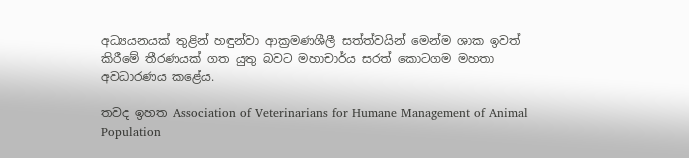අධ්‍යයනයක් තුළින් හඳුන්වා ආක්‍රමණශීලී සත්ත්වයින් මෙන්ම ශාක ඉවත් කිරීමේ තීරණයක් ගත යුතු බවට මහාචාර්ය සරත් කොටගම මහතා අවධාරණය කළේය.

තවද ඉහත Association of Veterinarians for Humane Management of Animal Population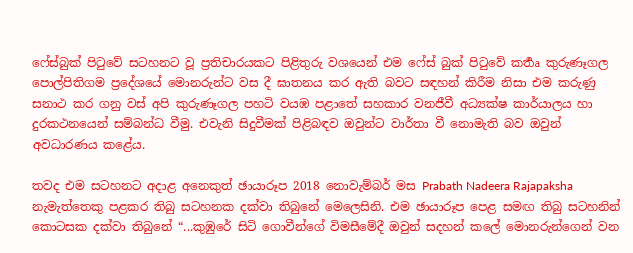ෆේස්බුක් පිටුවේ සටහනට වූ ප්‍රතිචාරයකට පිළිතුරු වශයෙන් එම ‍ෆේස් බුක් පිටුවේ කර්‍තෘ කුරුණෑගල පොල්පිතිගම ප්‍රදේශයේ මොනරුන්ට වස දී ඝාතනය කර ඇති බවට සඳහන් කිරීම නිසා එම කරුණු සනාථ කර ගනු වස් අපි කුරුණෑගල පහටි වයඹ පළාතේ සහකාර වනජීවී අධ්‍යක්ෂ කාර්යාලය හා දුරකථනයෙන් සම්බන්ධ වීමු. එවැනි සිදුවීමක් පිළිබඳව ඔවුන්ට වාර්තා වී නොමැති බව ඔවුන් අවධාරණය කළේය.

තවද එම සටහනට අදාළ අනෙකුත් ඡායාරූප 2018 නොවැම්බර් මස Prabath Nadeera Rajapaksha නැමැත්තෙකු පළකර තිබු සටහනක දක්වා තිබුනේ මෙලෙසිනි. එම ඡායාරූප පෙළ සමඟ තිබු සටහනින් කොටසක දක්වා තිබුනේ “...කුඹුරේ සිටි ගොවීන්ගේ විමසීමේදී ඔවුන් සදහන් කලේ මොනරුන්ගෙන් වන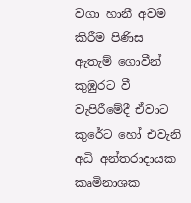වගා හානී අවම කිරීම පිණිස ඇතැම් ගොවීන් කුඹුරට වී වැපිරීමේදී ඒවාට කුරේට හෝ එවැනි අධි අන්තරාදායක කෘමිනාශක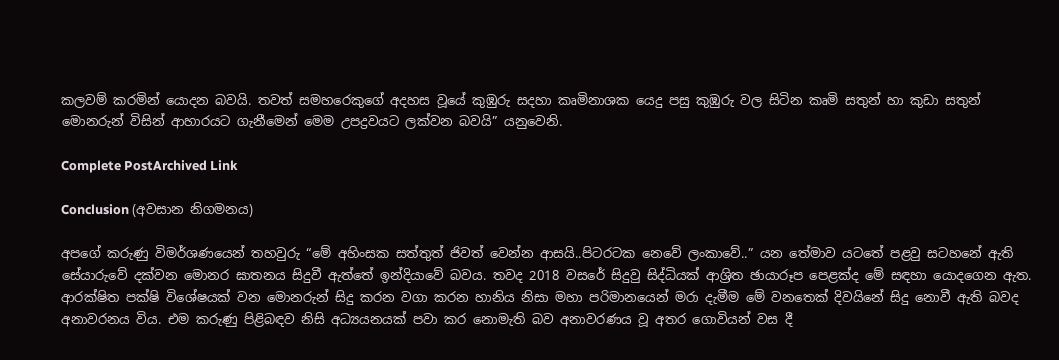කලවම් කරමින් යොදන බවයි. තවත් සමහරෙකුගේ අදහස වූයේ කුඹුරු සදහා කෘමිනාශක යෙදු පසු කුඹුරු වල සිටින කෘමි සතුන් හා කුඩා සතුන් මොනරුන් විසින් ආහාරයට ගැනීමෙන් මෙම උපද්‍රවයට ලක්වන බවයි” යනුවෙනි.

Complete PostArchived Link

Conclusion (අවසාන නිගමනය)

අපගේ කරුණු විමර්ශණයෙන් තහවුරු “මේ අහිංසක සත්තුත් ජිවත් වෙන්න ආසයි..පිටරටක නෙවේ ලංකාවේ..” යන තේමාව යටතේ පළවු සටහනේ ඇති සේයාරුවේ දක්වන මොනර ඝාතනය සිදුවී ඇත්තේ ඉන්දියාවේ බවය. තවද 2018 වසරේ සිදුවු සිද්ධියක් ආශ්‍රිත ඡායාරූප පෙළක්ද මේ සඳහා යොදගෙන ඇත. ආරක්ෂිත පක්ෂි විශේෂයක් වන මොනරුන් සිදු කරන වගා කරන හානිය නිසා මහා පරිමානයෙන් මරා දැමීම මේ වනතෙක් දිවයිනේ සිදු නොවී ඇති බවද අනාවරනය විය. එම කරුණු පිළිබඳව නිසි අධ්‍යයනයක් පවා කර නොමැති බව අනාවරණය වූ අතර ගොවියන් වස දී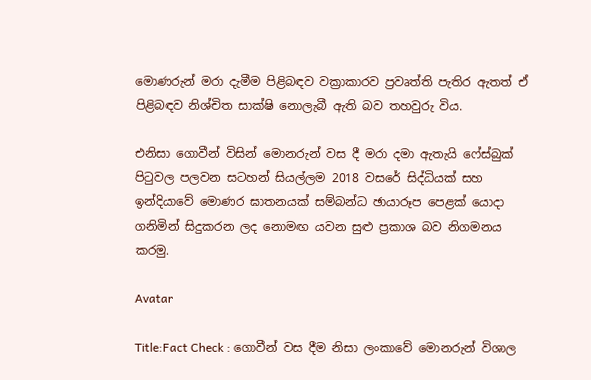මොණරුන් මරා දැමීම පිළිබඳව වක්‍රාකාරව ප්‍රවෘත්ති පැතිර ඇතත් ඒ පිළිබඳව නිශ්චිත සාක්ෂි නොලැබී ඇති බව තහවුරු විය.

එනිසා ගොවීන් විසින් මොනරුන් වස දී මරා දමා ඇතැයි ෆේස්බුක් පිටුවල පලවන සටහන් සියල්ලම 2018 වසරේ සිද්ධියක් සහ ඉන්දියාවේ මොණර ඝාතනයක් සම්බන්ධ ඡායාරූප පෙළක් යොදා ගනිමින් සිදුකරන ලද නොමඟ යවන සුළු ප්‍රකාශ බව නිගමනය කරමු.

Avatar

Title:Fact Check : ගොවීන් වස දීම නිසා ලංකාවේ මොනරුන් විශාල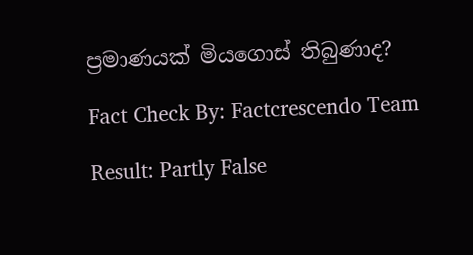ප්‍රමාණයක් මියගොස් තිබුණාද?

Fact Check By: Factcrescendo Team

Result: Partly False